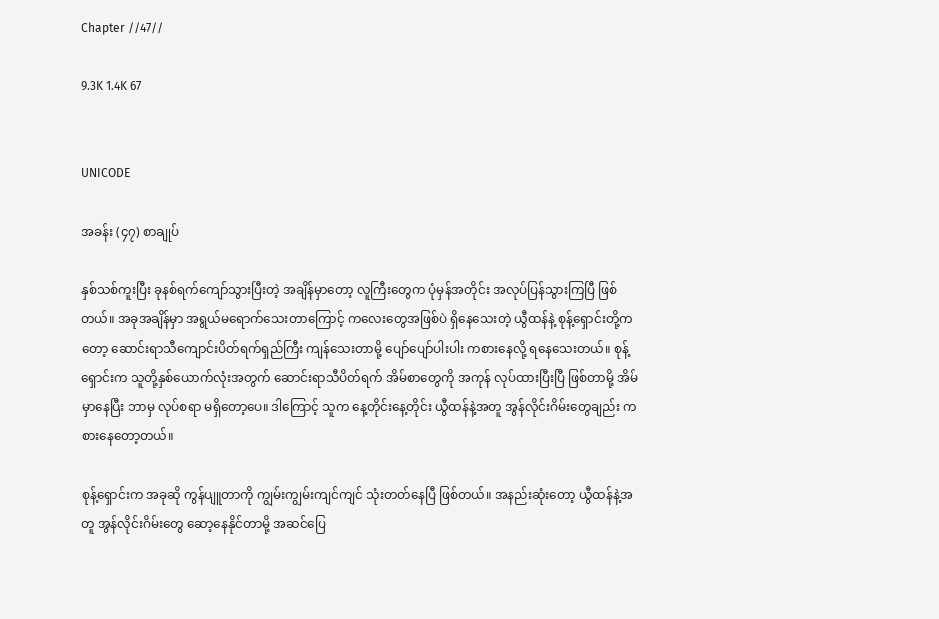Chapter //47//

9.3K 1.4K 67


UNICODE

အခန်း (၄၇) စာချုပ်

နှစ်သစ်ကူးပြီး ခုနစ်ရက်ကျော်သွားပြီးတဲ့ အချိန်မှာတော့ လူကြီးတွေက ပုံမှန်အတိုင်း အလုပ်ပြန်သွားကြပြီ ဖြစ်တယ်။ အခုအချိန်မှာ အရွယ်မရောက်သေးတာကြောင့် ကလေးတွေအဖြစ်ပဲ ရှိနေသေးတဲ့ ယွီထန်နဲ့ စုန့်ရှောင်းတို့ကတော့ ဆောင်းရာသီကျောင်းပိတ်ရက်ရှည်ကြီး ကျန်သေးတာမို့ ပျော်ပျော်ပါးပါး ကစားနေလို့ ရနေသေးတယ်။ စုန့်ရှောင်းက သူတို့နှစ်ယောက်လုံးအတွက် ဆောင်းရာသီပိတ်ရက် အိမ်စာတွေကို အကုန် လုပ်ထားပြီးပြီ ဖြစ်တာမို့ အိမ်မှာနေပြီး ဘာမှ လုပ်စရာ မရှိတော့ပေ။ ဒါကြောင့် သူက နေ့တိုင်းနေ့တိုင်း ယွီထန်နဲ့အတူ အွန်လိုင်းဂိမ်းတွေချည်း ကစားနေတော့တယ်။

စုန့်ရှောင်းက အခုဆို ကွန်ပျူတာကို ကျွမ်းကျွမ်းကျင်ကျင် သုံးတတ်နေပြီ ဖြစ်တယ်။ အနည်းဆုံးတော့ ယွီထန်နဲ့အတူ အွန်လိုင်းဂိမ်းတွေ ဆော့နေနိုင်တာမို့ အဆင်ပြေ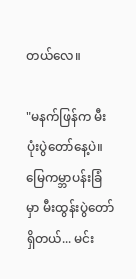တယ်လေ။

"မနက်ဖြန်က မီးပုံးပွဲတော်နေ့ပဲ။ မြေကမ္ဘာပန်းခြံမှာ မီးထွန်းပွဲတော် ရှိတယ်... မင်း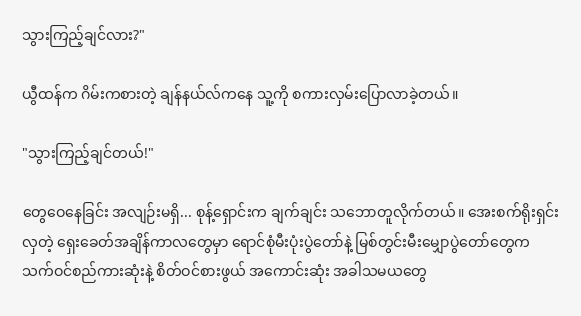သွားကြည့်ချင်လား?"

ယွီထန်က ဂိမ်းကစားတဲ့ ချန်နယ်လ်ကနေ သူ့ကို စကားလှမ်းပြောလာခဲ့တယ်။

"သွားကြည့်ချင်တယ်!"

တွေဝေနေခြင်း အလျဉ်းမရှိ... စုန့်ရှောင်းက ချက်ချင်း သဘောတူလိုက်တယ်။ အေးစက်ရိုးရှင်းလှတဲ့ ရှေးခေတ်အချိန်ကာလတွေမှာ ရောင်စုံမီးပုံးပွဲတော်နဲ့ မြစ်တွင်းမီးမျှောပွဲတော်တွေက သက်ဝင်စည်ကားဆုံးနဲ့ စိတ်ဝင်စားဖွယ် အကောင်းဆုံး အခါသမယတွေ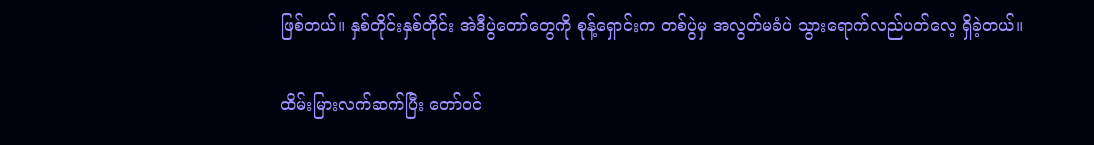ဖြစ်တယ်။ နှစ်တိုင်းနှစ်တိုင်း အဲဒီပွဲတော်တွေကို စုန့်ရှောင်းက တစ်ပွဲမှ အလွတ်မခံပဲ သွားရောက်လည်ပတ်လေ့ ရှိခဲ့တယ်။

ထိမ်းမြားလက်ဆက်ပြီး တော်ဝင်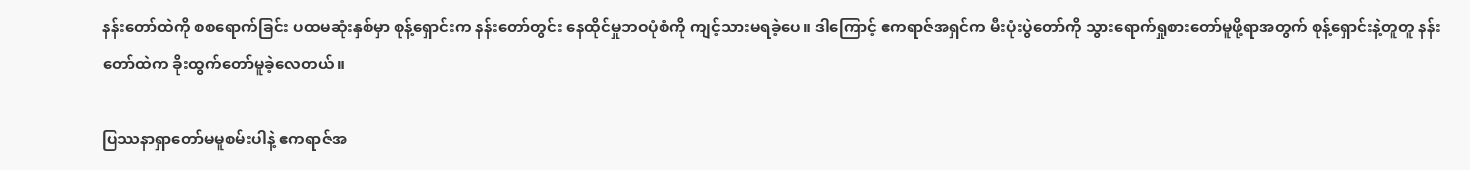နန်းတော်ထဲကို စစရောက်ခြင်း ပထမဆုံးနှစ်မှာ စုန့်ရှောင်းက နန်းတော်တွင်း နေထိုင်မှုဘဝပုံစံကို ကျင့်သားမရခဲ့ပေ။ ဒါကြောင့် ဧကရာဇ်အရှင်က မီးပုံးပွဲတော်ကို သွားရောက်ရှုစားတော်မူဖို့ရာအတွက် စုန့်ရှောင်းနဲ့တူတူ နန်းတော်ထဲက ခိုးထွက်တော်မူခဲ့လေတယ်။

ပြဿနာရှာတော်မမူစမ်းပါနဲ့ ဧကရာဇ်အ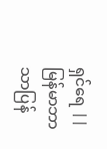ရှင်ရေ || မြန်မာဘာသာပြန်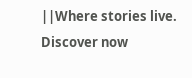||Where stories live. Discover now